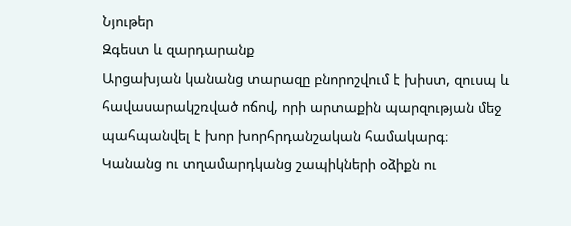Նյութեր
Զգեստ և զարդարանք
Արցախյան կանանց տարազը բնորոշվում է խիստ, զուսպ և հավասարակշռված ոճով, որի արտաքին պարզության մեջ պահպանվել է խոր խորհրդանշական համակարգ։
Կանանց ու տղամարդկանց շապիկների օձիքն ու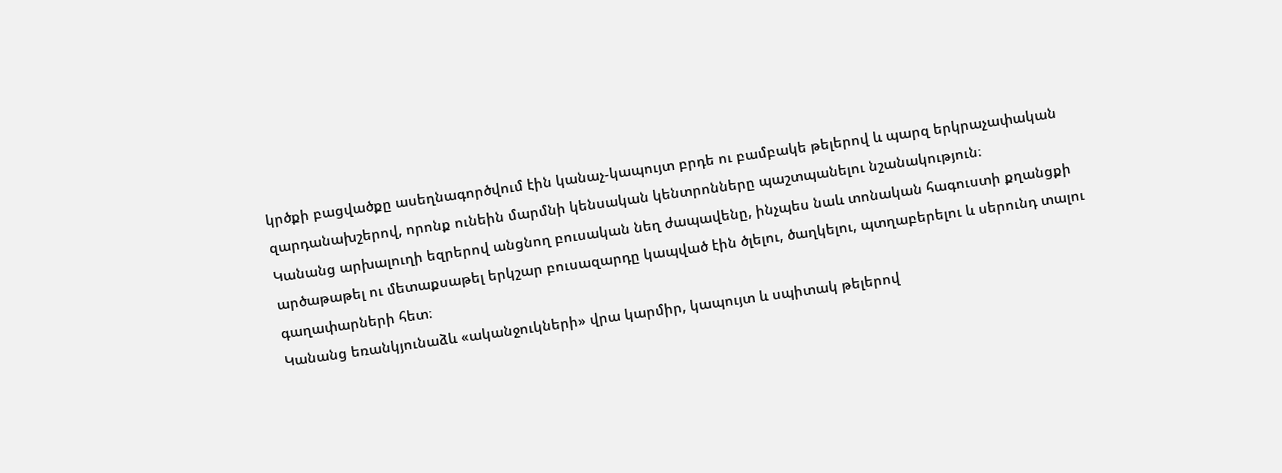կրծքի բացվածքը ասեղնագործվում էին կանաչ-կապույտ բրդե ու բամբակե թելերով և պարզ երկրաչափական զարդանախշերով, որոնք ունեին մարմնի կենսական կենտրոնները պաշտպանելու նշանակություն։
Կանանց արխալուղի եզրերով անցնող բուսական նեղ ժապավենը, ինչպես նաև տոնական հագուստի քղանցքի արծաթաթել ու մետաքսաթել երկշար բուսազարդը կապված էին ծլելու, ծաղկելու, պտղաբերելու և սերունդ տալու գաղափարների հետ։
Կանանց եռանկյունաձև «ականջուկների» վրա կարմիր, կապույտ և սպիտակ թելերով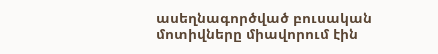ասեղնագործված բուսական մոտիվները միավորում էին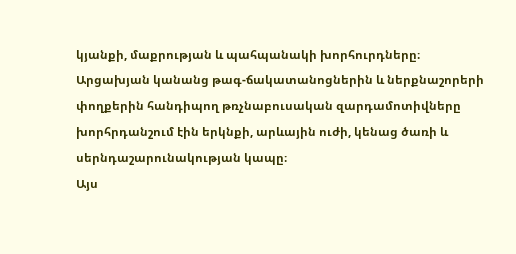կյանքի, մաքրության և պահպանակի խորհուրդները։
Արցախյան կանանց թագ-ճակատանոցներին և ներքնաշորերի փողքերին հանդիպող թռչնաբուսական զարդամոտիվները խորհրդանշում էին երկնքի, արևային ուժի, կենաց ծառի և սերնդաշարունակության կապը։
Այս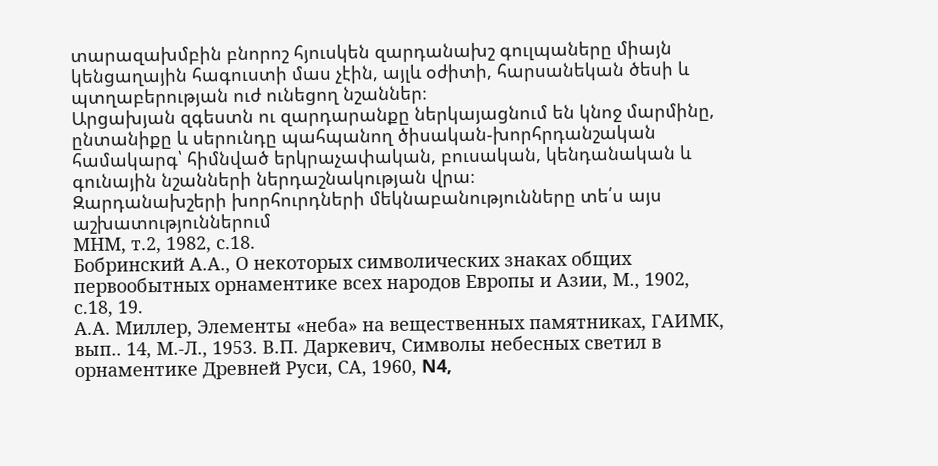տարազախմբին բնորոշ հյուսկեն զարդանախշ գուլպաները միայն կենցաղային հագուստի մաս չէին, այլև օժիտի, հարսանեկան ծեսի և պտղաբերության ուժ ունեցող նշաններ։
Արցախյան զգեստն ու զարդարանքը ներկայացնում են կնոջ մարմինը, ընտանիքը և սերունդը պահպանող ծիսական-խորհրդանշական համակարգ՝ հիմնված երկրաչափական, բուսական, կենդանական և գունային նշանների ներդաշնակության վրա։
Զարդանախշերի խորհուրդների մեկնաբանությունները տե՛ս այս աշխատություններում
МНМ, т.2, 1982, с.18.
Бобринский А.А., О некоторых символических знаках общих первообытных орнаментике всех народов Европы и Азии, М., 1902, с.18, 19.
А.А. Миллер, Элементы «неба» на вещественных памятниках, ГАИМК, вып.. 14, М.-Л., 1953. В.П. Даркевич, Символы небесных светил в орнаментике Древней Руси, СА, 1960, N4,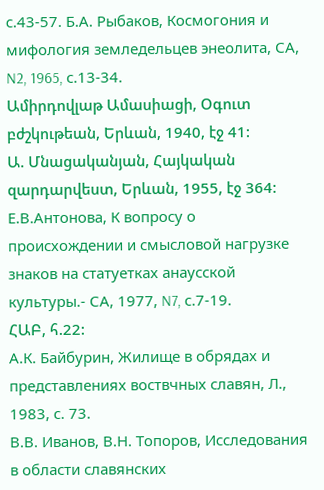с.43-57. Б.А. Рыбаков, Космогония и мифология земледельцев энеолита, СА, N2, 1965, с.13-34.
Ամիրդովլաթ Ամասիացի, Օգուտ բժշկութեան, Երևան, 1940, էջ 41:
Ա. Մնացականյան, Հայկական զարդարվեստ, Երևան, 1955, էջ 364: Е.В.Антонова, К вопросу о происхождении и смысловой нагрузке знаков на статуетках анаусской культуры.- СА, 1977, N7, с.7-19.
ՀԱԲ, հ.22:
А.К. Байбурин, Жилище в обрядах и представлениях воствчных славян, Л., 1983, с. 73.
В.В. Иванов, В.Н. Топоров, Исследования в области славянских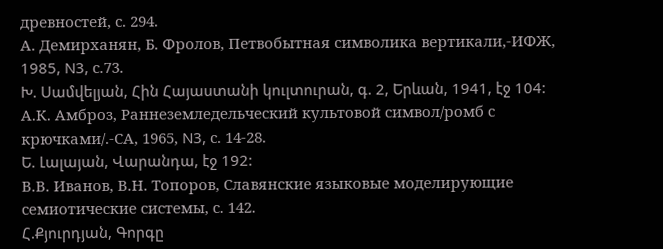древностей, с. 294.
А. Демирханян, Б. Фролов, Петвобытная символика вертикали,-ИФЖ, 1985, N3, с.73.
Խ. Սամվելյան, Հին Հայաստանի կուլտուրան, գ. 2, Երևան, 1941, էջ 104:
А.К. Амброз, Раннеземледельческий культовой символ/ромб с крючками/.-СА, 1965, N3, с. 14-28.
Ե. Լալայան, Վարանդա, էջ 192:
В.В. Иванов, В.Н. Топоров, Славянские языковые моделирующие семиотические системы, с. 142.
Հ.Քյուրդյան, Գորգը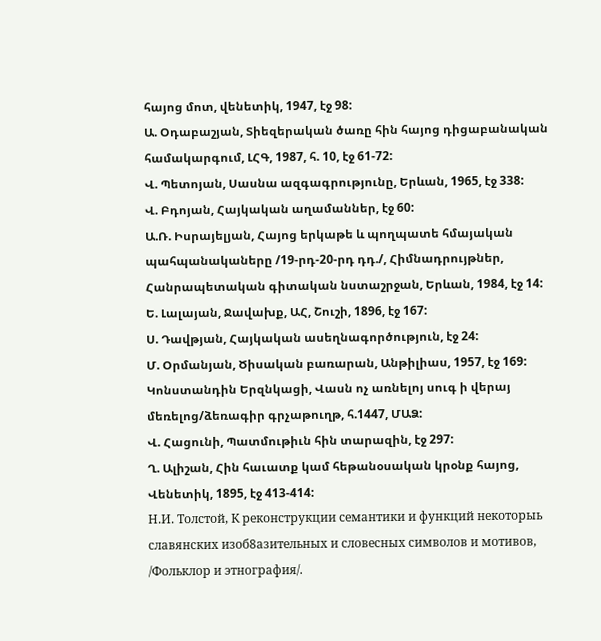հայոց մոտ, վենետիկ, 1947, էջ 98:
Ա. Օդաբաշյան, Տիեզերական ծառը հին հայոց դիցաբանական համակարգում, ԼՀԳ, 1987, հ. 10, էջ 61-72:
Վ. Պետոյան, Սասնա ազգագրությունը, Երևան, 1965, էջ 338:
Վ. Բդոյան, Հայկական աղամաններ, էջ 60:
Ա.Ռ. Իսրայելյան, Հայոց երկաթե և պողպատե հմայական պահպանակաները /19-րդ-20-րդ դդ./, Հիմնադրույթներ, Հանրապետական գիտական նստաշրջան, Երևան, 1984, էջ 14:
Ե. Լալայան, Ջավախք, ԱՀ, Շուշի, 1896, էջ 167:
Ս. Դավթյան, Հայկական ասեղնագործություն, էջ 24:
Մ. Օրմանյան, Ծիսական բառարան, Անթիլիաս, 1957, էջ 169:
Կոնստանդին Երզնկացի, Վասն ոչ առնելոյ սուգ ի վերայ մեռելոց/ձեռագիր գրչաթուղթ, հ.1447, ՄԱՁ:
Վ. Հացունի, Պատմութիւն հին տարազին, էջ 297:
Ղ. Ալիշան, Հին հաւատք կամ հեթանօսական կրօնք հայոց, Վենետիկ, 1895, էջ 413-414:
Н.И. Толстой, К реконструкции семантики и функций некоторыь славянских изоб8азительных и словесных символов и мотивов, /Фольклор и этнография/.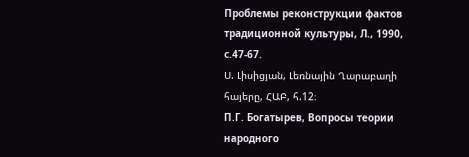Проблемы реконструкции фактов традиционной культуры, Л., 1990, с.47-67.
Ս. Լիսիցյան, Լեռնային Ղարաբաղի հայերը, ՀԱԲ, հ.12։
П.Г. Богатырев, Вопросы теории народного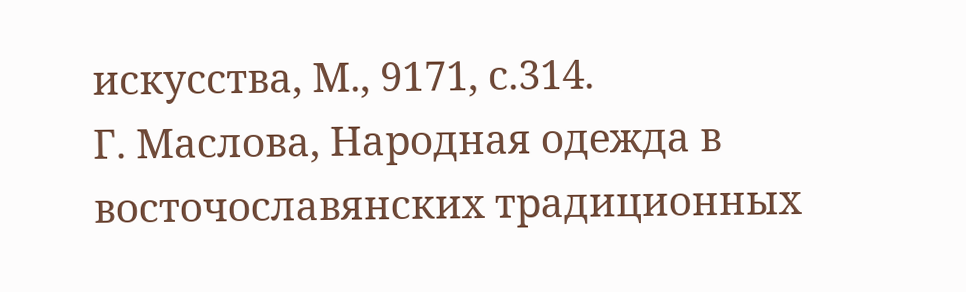искусства, М., 9171, с.314.
Г. Маслова, Народная одежда в восточославянских традиционных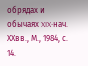обрядах и обычаях XIX-нач. XXвв., М., 1984, с. 14.